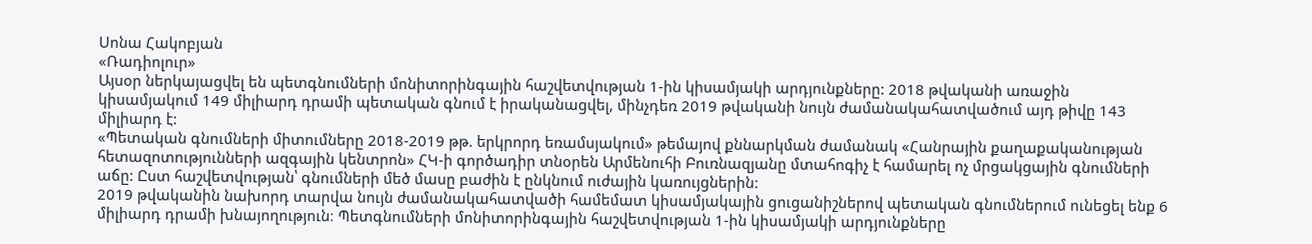Սոնա Հակոբյան
«Ռադիոլուր»
Այսօր ներկայացվել են պետգնումների մոնիտորինգային հաշվետվության 1-ին կիսամյակի արդյունքները: 2018 թվականի առաջին կիսամյակում 149 միլիարդ դրամի պետական գնում է իրականացվել, մինչդեռ 2019 թվականի նույն ժամանակահատվածում այդ թիվը 143 միլիարդ է:
«Պետական գնումների միտումները 2018-2019 թթ. երկրորդ եռամսյակում» թեմայով քննարկման ժամանակ «Հանրային քաղաքականության հետազոտությունների ազգային կենտրոն» ՀԿ-ի գործադիր տնօրեն Արմենուհի Բուռնազյանը մտահոգիչ է համարել ոչ մրցակցային գնումների աճը: Ըստ հաշվետվության՝ գնումների մեծ մասը բաժին է ընկնում ուժային կառույցներին:
2019 թվականին նախորդ տարվա նույն ժամանակահատվածի համեմատ կիսամյակային ցուցանիշներով պետական գնումներում ունեցել ենք 6 միլիարդ դրամի խնայողություն։ Պետգնումների մոնիտորինգային հաշվետվության 1-ին կիսամյակի արդյունքները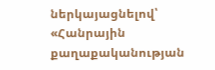ներկայացնելով՝ «Հանրային քաղաքականության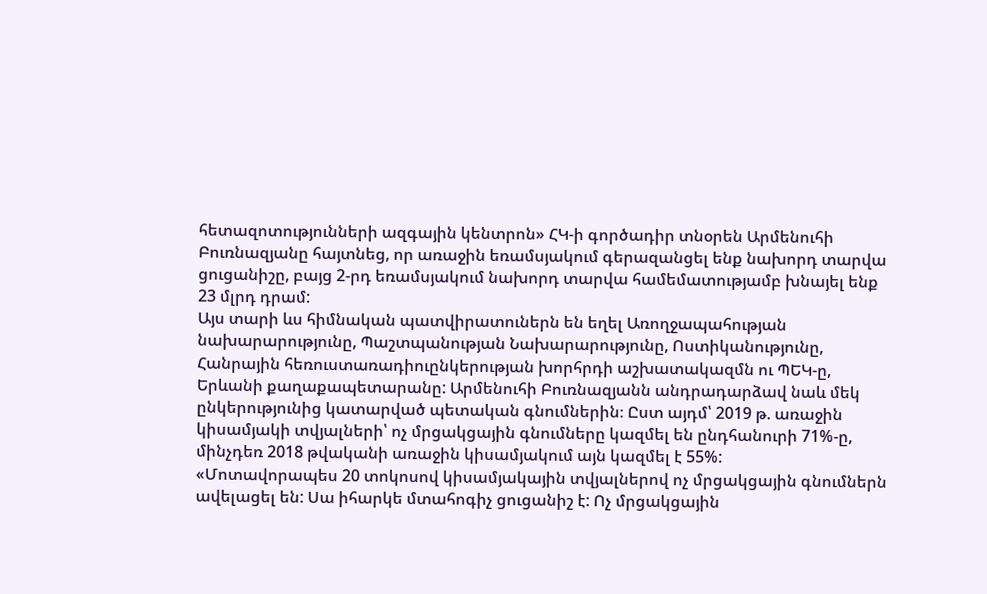հետազոտությունների ազգային կենտրոն» ՀԿ-ի գործադիր տնօրեն Արմենուհի Բուռնազյանը հայտնեց, որ առաջին եռամսյակում գերազանցել ենք նախորդ տարվա ցուցանիշը, բայց 2-րդ եռամսյակում նախորդ տարվա համեմատությամբ խնայել ենք 23 մլրդ դրամ:
Այս տարի ևս հիմնական պատվիրատուներն են եղել Առողջապահության նախարարությունը, Պաշտպանության Նախարարությունը, Ոստիկանությունը, Հանրային հեռուստառադիուընկերության խորհրդի աշխատակազմն ու ՊԵԿ-ը, Երևանի քաղաքապետարանը: Արմենուհի Բուռնազյանն անդրադարձավ նաև մեկ ընկերությունից կատարված պետական գնումներին։ Ըստ այդմ՝ 2019 թ. առաջին կիսամյակի տվյալների՝ ոչ մրցակցային գնումները կազմել են ընդհանուրի 71%-ը, մինչդեռ 2018 թվականի առաջին կիսամյակում այն կազմել է 55%:
«Մոտավորապես 20 տոկոսով կիսամյակային տվյալներով ոչ մրցակցային գնումներն ավելացել են: Սա իհարկե մտահոգիչ ցուցանիշ է: Ոչ մրցակցային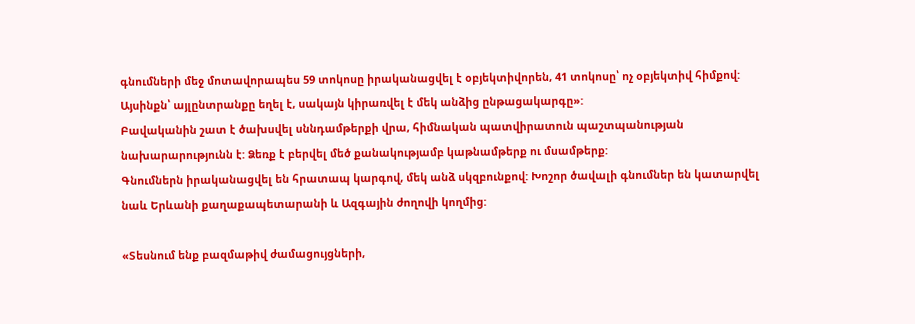գնումների մեջ մոտավորապես 59 տոկոսը իրականացվել է օբյեկտիվորեն, 41 տոկոսը՝ ոչ օբյեկտիվ հիմքով: Այսինքն՝ այլընտրանքը եղել է, սակայն կիրառվել է մեկ անձից ընթացակարգը»:
Բավականին շատ է ծախսվել սննդամթերքի վրա, հիմնական պատվիրատուն պաշտպանության նախարարությունն է: Ձեռք է բերվել մեծ քանակությամբ կաթնամթերք ու մսամթերք:
Գնումներն իրականացվել են հրատապ կարգով, մեկ անձ սկզբունքով: Խոշոր ծավալի գնումներ են կատարվել նաև Երևանի քաղաքապետարանի և Ազգային ժողովի կողմից:

«Տեսնում ենք բազմաթիվ ժամացույցների,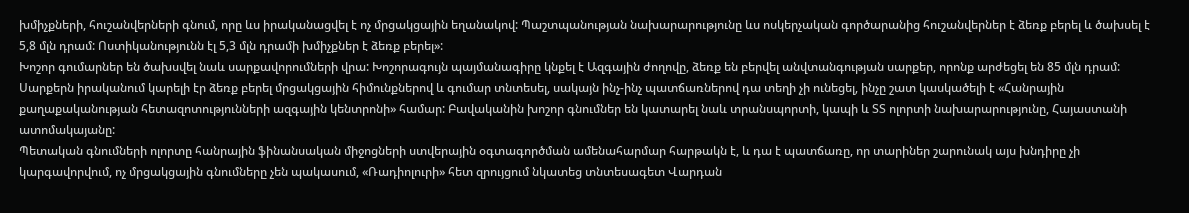խմիչքների, հուշանվերների գնում, որը ևս իրականացվել է ոչ մրցակցային եղանակով: Պաշտպանության նախարարությունը ևս ոսկերչական գործարանից հուշանվերներ է ձեռք բերել և ծախսել է 5,8 մլն դրամ: Ոստիկանությունն էլ 5,3 մլն դրամի խմիչքներ է ձեռք բերել»:
Խոշոր գումարներ են ծախսվել նաև սարքավորումների վրա: Խոշորագույն պայմանագիրը կնքել է Ազգային ժողովը, ձեռք են բերվել անվտանգության սարքեր, որոնք արժեցել են 85 մլն դրամ: Սարքերն իրականում կարելի էր ձեռք բերել մրցակցային հիմունքներով և գումար տնտեսել, սակայն ինչ-ինչ պատճառներով դա տեղի չի ունեցել, ինչը շատ կասկածելի է «Հանրային քաղաքականության հետազոտությունների ազգային կենտրոնի» համար: Բավականին խոշոր գնումներ են կատարել նաև տրանսպորտի, կապի և ՏՏ ոլորտի նախարարությունը, Հայաստանի ատոմակայանը:
Պետական գնումների ոլորտը հանրային ֆինանսական միջոցների ստվերային օգտագործման ամենահարմար հարթակն է, և դա է պատճառը, որ տարիներ շարունակ այս խնդիրը չի կարգավորվում, ոչ մրցակցային գնումները չեն պակասում, «Ռադիոլուրի» հետ զրույցում նկատեց տնտեսագետ Վարդան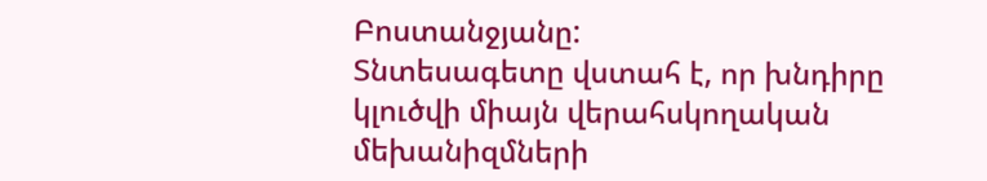Բոստանջյանը:
Տնտեսագետը վստահ է, որ խնդիրը կլուծվի միայն վերահսկողական մեխանիզմների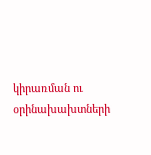կիրառման ու օրինախախտների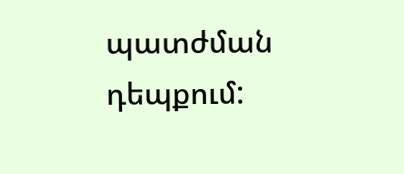պատժման դեպքում: